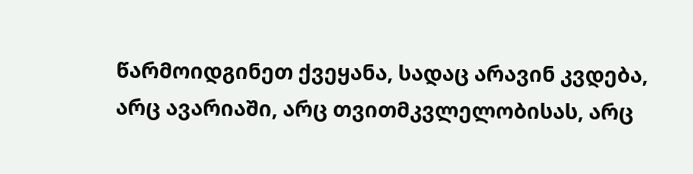წარმოიდგინეთ ქვეყანა, სადაც არავინ კვდება, არც ავარიაში, არც თვითმკვლელობისას, არც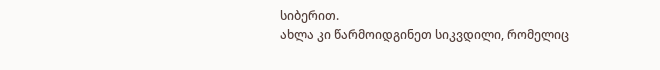სიბერით.
ახლა კი წარმოიდგინეთ სიკვდილი, რომელიც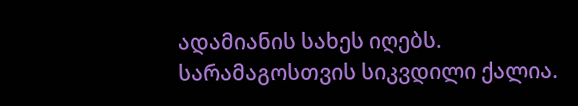ადამიანის სახეს იღებს.
სარამაგოსთვის სიკვდილი ქალია.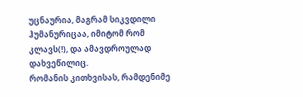უცნაურია, მაგრამ სიკვდილი ჰუმანურიცაა, იმიტომ რომ კლავს(!), და ამავდროულად დახვეწილიც.
რომანის კითხვისას, რამდენიმე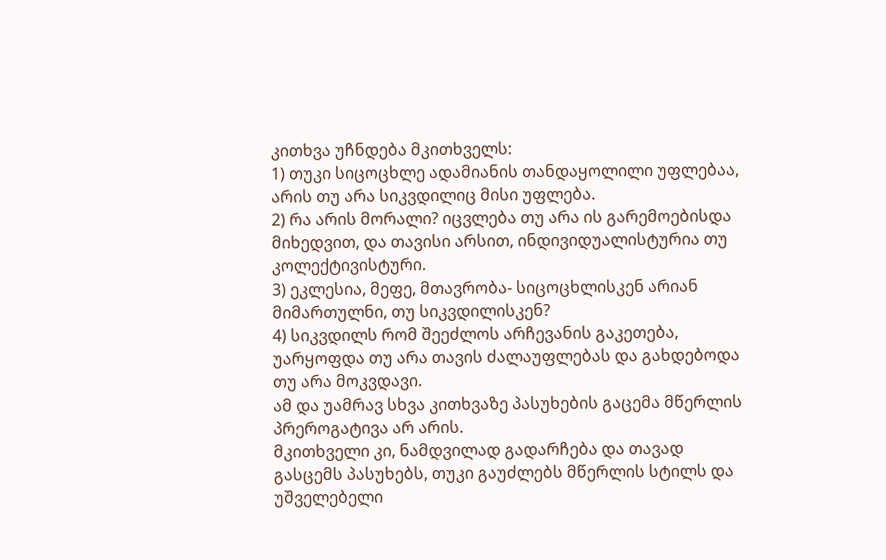კითხვა უჩნდება მკითხველს:
1) თუკი სიცოცხლე ადამიანის თანდაყოლილი უფლებაა, არის თუ არა სიკვდილიც მისი უფლება.
2) რა არის მორალი? იცვლება თუ არა ის გარემოებისდა მიხედვით, და თავისი არსით, ინდივიდუალისტურია თუ კოლექტივისტური.
3) ეკლესია, მეფე, მთავრობა- სიცოცხლისკენ არიან მიმართულნი, თუ სიკვდილისკენ?
4) სიკვდილს რომ შეეძლოს არჩევანის გაკეთება, უარყოფდა თუ არა თავის ძალაუფლებას და გახდებოდა თუ არა მოკვდავი.
ამ და უამრავ სხვა კითხვაზე პასუხების გაცემა მწერლის პრეროგატივა არ არის.
მკითხველი კი, ნამდვილად გადარჩება და თავად გასცემს პასუხებს, თუკი გაუძლებს მწერლის სტილს და უშველებელი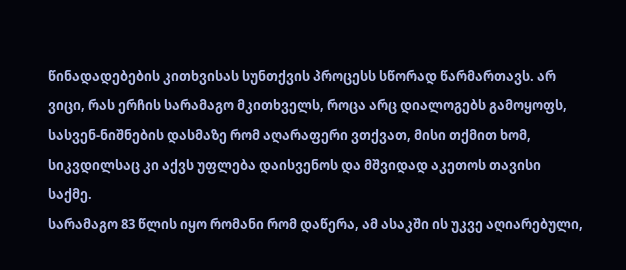წინადადებების კითხვისას სუნთქვის პროცესს სწორად წარმართავს. არ ვიცი, რას ერჩის სარამაგო მკითხველს, როცა არც დიალოგებს გამოყოფს, სასვენ-ნიშნების დასმაზე რომ აღარაფერი ვთქვათ, მისი თქმით ხომ, სიკვდილსაც კი აქვს უფლება დაისვენოს და მშვიდად აკეთოს თავისი საქმე.
სარამაგო 83 წლის იყო რომანი რომ დაწერა, ამ ასაკში ის უკვე აღიარებული,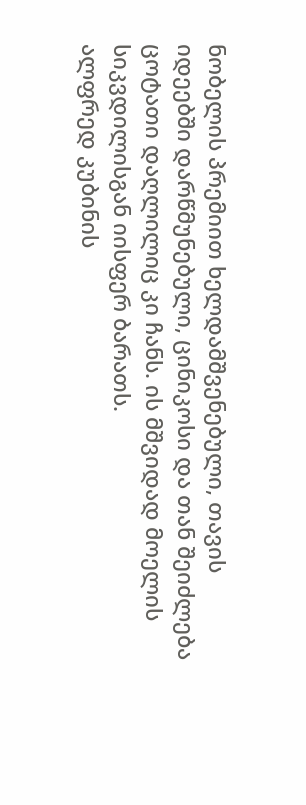ნობელის პრემიით ხელდამშვენებული, თავის იდეებში დარწმუნებული, ცინიკოსი და თან შეიძლება ცოტათი დაღლილიც კი ჩანს. ის მშვიდად მოელის სიკვდილისგან იისფერ ბარათს.
ალფრედ კუბინის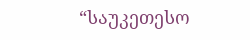“საუკეთესო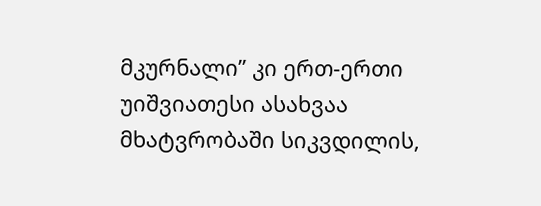მკურნალი” კი ერთ-ერთი უიშვიათესი ასახვაა მხატვრობაში სიკვდილის,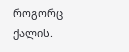როგორც ქალის.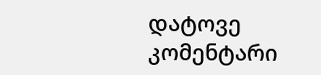დატოვე კომენტარი